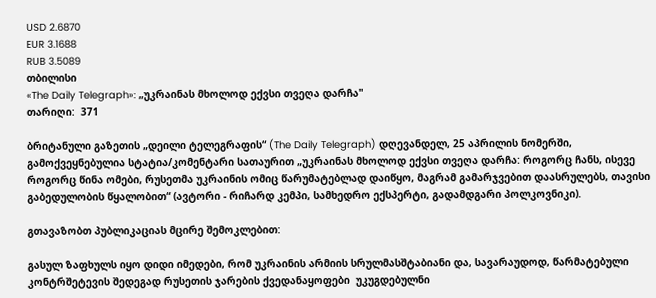USD 2.6870
EUR 3.1688
RUB 3.5089
თბილისი
«The Daily Telegraph»: „უკრაინას მხოლოდ ექვსი თვეღა დარჩა"
თარიღი:  371

ბრიტანული გაზეთის „დეილი ტელეგრაფის“ (The Daily Telegraph) დღევანდელ, 25 აპრილის ნომერში, გამოქვეყნებულია სტატია/კომენტარი სათაურით „უკრაინას მხოლოდ ექვსი თვეღა დარჩა: როგორც ჩანს, ისევე როგორც წინა ომები, რუსეთმა უკრაინის ომიც წარუმატებლად დაიწყო, მაგრამ გამარჯვებით დაასრულებს, თავისი გაბედულობის წყალობით“ (ავტორი - რიჩარდ კემპი, სამხედრო ექსპერტი, გადამდგარი პოლკოვნიკი).

გთავაზობთ პუბლიკაციას მცირე შემოკლებით:

გასულ ზაფხულს იყო დიდი იმედები, რომ უკრაინის არმიის სრულმასშტაბიანი და, სავარაუდოდ, წარმატებული კონტრშეტევის შედეგად რუსეთის ჯარების ქვედანაყოფები  უკუგდებულნი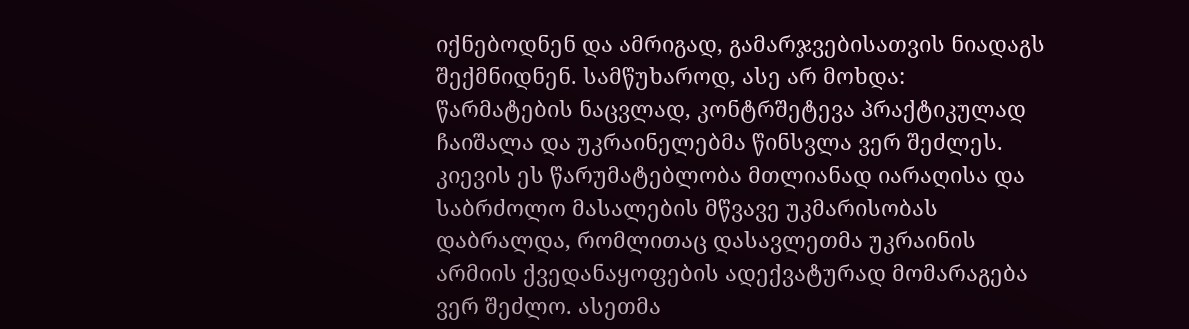იქნებოდნენ და ამრიგად, გამარჯვებისათვის ნიადაგს შექმნიდნენ. სამწუხაროდ, ასე არ მოხდა: წარმატების ნაცვლად, კონტრშეტევა პრაქტიკულად ჩაიშალა და უკრაინელებმა წინსვლა ვერ შეძლეს. კიევის ეს წარუმატებლობა მთლიანად იარაღისა და საბრძოლო მასალების მწვავე უკმარისობას დაბრალდა, რომლითაც დასავლეთმა უკრაინის არმიის ქვედანაყოფების ადექვატურად მომარაგება ვერ შეძლო. ასეთმა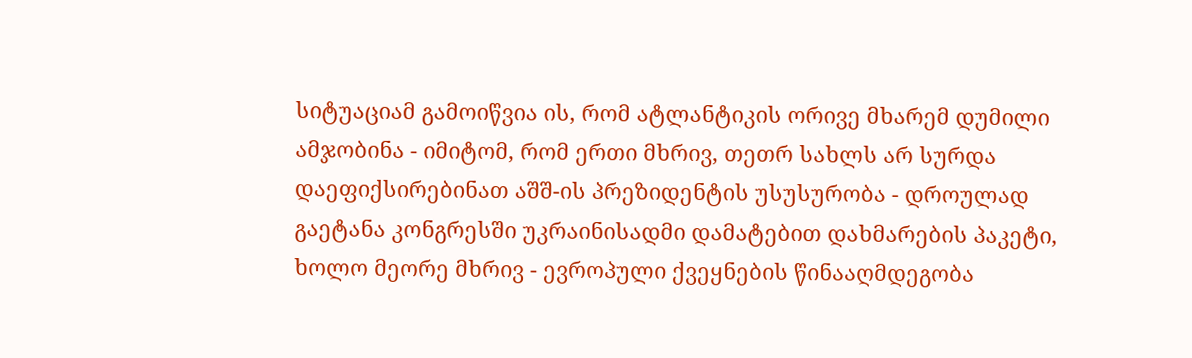სიტუაციამ გამოიწვია ის, რომ ატლანტიკის ორივე მხარემ დუმილი ამჯობინა - იმიტომ, რომ ერთი მხრივ, თეთრ სახლს არ სურდა დაეფიქსირებინათ აშშ-ის პრეზიდენტის უსუსურობა - დროულად გაეტანა კონგრესში უკრაინისადმი დამატებით დახმარების პაკეტი, ხოლო მეორე მხრივ - ევროპული ქვეყნების წინააღმდეგობა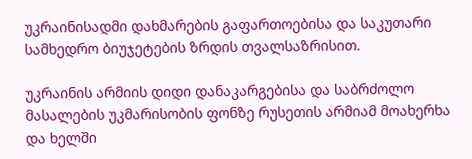უკრაინისადმი დახმარების გაფართოებისა და საკუთარი სამხედრო ბიუჯეტების ზრდის თვალსაზრისით.

უკრაინის არმიის დიდი დანაკარგებისა და საბრძოლო მასალების უკმარისობის ფონზე რუსეთის არმიამ მოახერხა და ხელში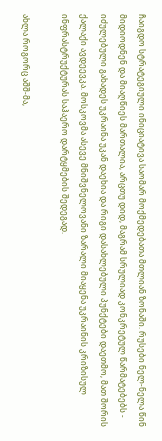ჩაიგდო სტრატეგიული ინიციატივა საომარ მოქმედებათა მთლიან ზონაში. რუსები ნელ-ნელა წინ მიდიოდნენ და მიაღწიეს მართალია, არცთუ დიდ, მაგრამ სრულიად კონკრეტულ წარმატებებს - იძულებული გახადეს უკრაინა უკან დაეხია და რიგი დასახლებული პუნქტები დაეთმო, მათ შორის ქალაქი ავდეევკა. მოსკოვმა ასევე მნიშვნელოვანი ზარალი მიაყენა უკრაინის კრიზისულ ინფრასტრუქტურას საჰაერო დარტყმების შედეგად.

ახლა როგორც აშშ-მა,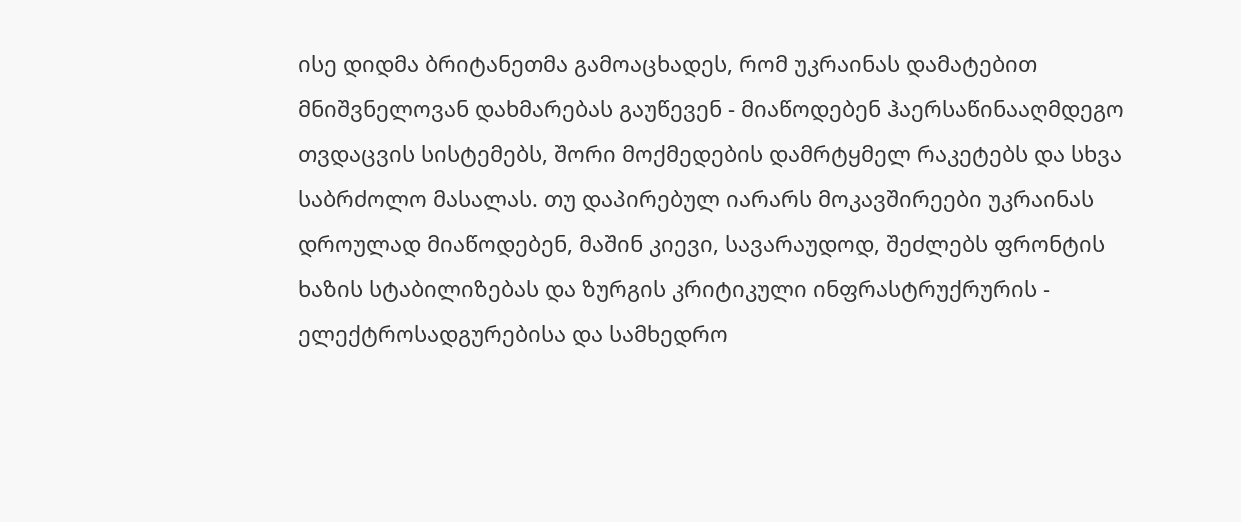ისე დიდმა ბრიტანეთმა გამოაცხადეს, რომ უკრაინას დამატებით მნიშვნელოვან დახმარებას გაუწევენ - მიაწოდებენ ჰაერსაწინააღმდეგო თვდაცვის სისტემებს, შორი მოქმედების დამრტყმელ რაკეტებს და სხვა საბრძოლო მასალას. თუ დაპირებულ იარარს მოკავშირეები უკრაინას დროულად მიაწოდებენ, მაშინ კიევი, სავარაუდოდ, შეძლებს ფრონტის ხაზის სტაბილიზებას და ზურგის კრიტიკული ინფრასტრუქრურის - ელექტროსადგურებისა და სამხედრო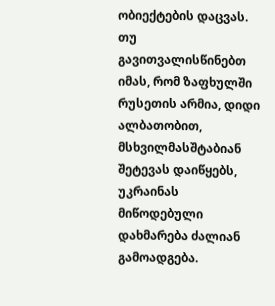ობიექტების დაცვას. თუ გავითვალისწინებთ იმას, რომ ზაფხულში რუსეთის არმია, დიდი ალბათობით, მსხვილმასშტაბიან შეტევას დაიწყებს, უკრაინას მიწოდებული დახმარება ძალიან გამოადგება.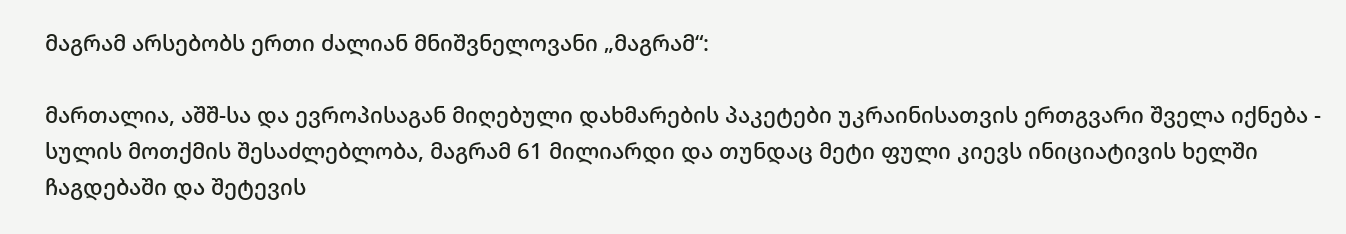მაგრამ არსებობს ერთი ძალიან მნიშვნელოვანი „მაგრამ“:

მართალია, აშშ-სა და ევროპისაგან მიღებული დახმარების პაკეტები უკრაინისათვის ერთგვარი შველა იქნება - სულის მოთქმის შესაძლებლობა, მაგრამ 61 მილიარდი და თუნდაც მეტი ფული კიევს ინიციატივის ხელში ჩაგდებაში და შეტევის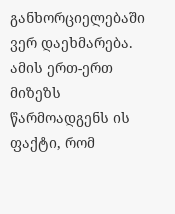განხორციელებაში ვერ დაეხმარება. ამის ერთ-ერთ მიზეზს წარმოადგენს ის ფაქტი, რომ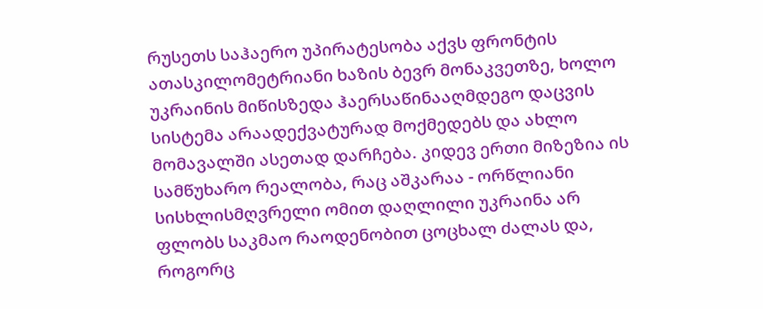რუსეთს საჰაერო უპირატესობა აქვს ფრონტის ათასკილომეტრიანი ხაზის ბევრ მონაკვეთზე, ხოლო უკრაინის მიწისზედა ჰაერსაწინააღმდეგო დაცვის სისტემა არაადექვატურად მოქმედებს და ახლო მომავალში ასეთად დარჩება. კიდევ ერთი მიზეზია ის სამწუხარო რეალობა, რაც აშკარაა - ორწლიანი სისხლისმღვრელი ომით დაღლილი უკრაინა არ ფლობს საკმაო რაოდენობით ცოცხალ ძალას და, როგორც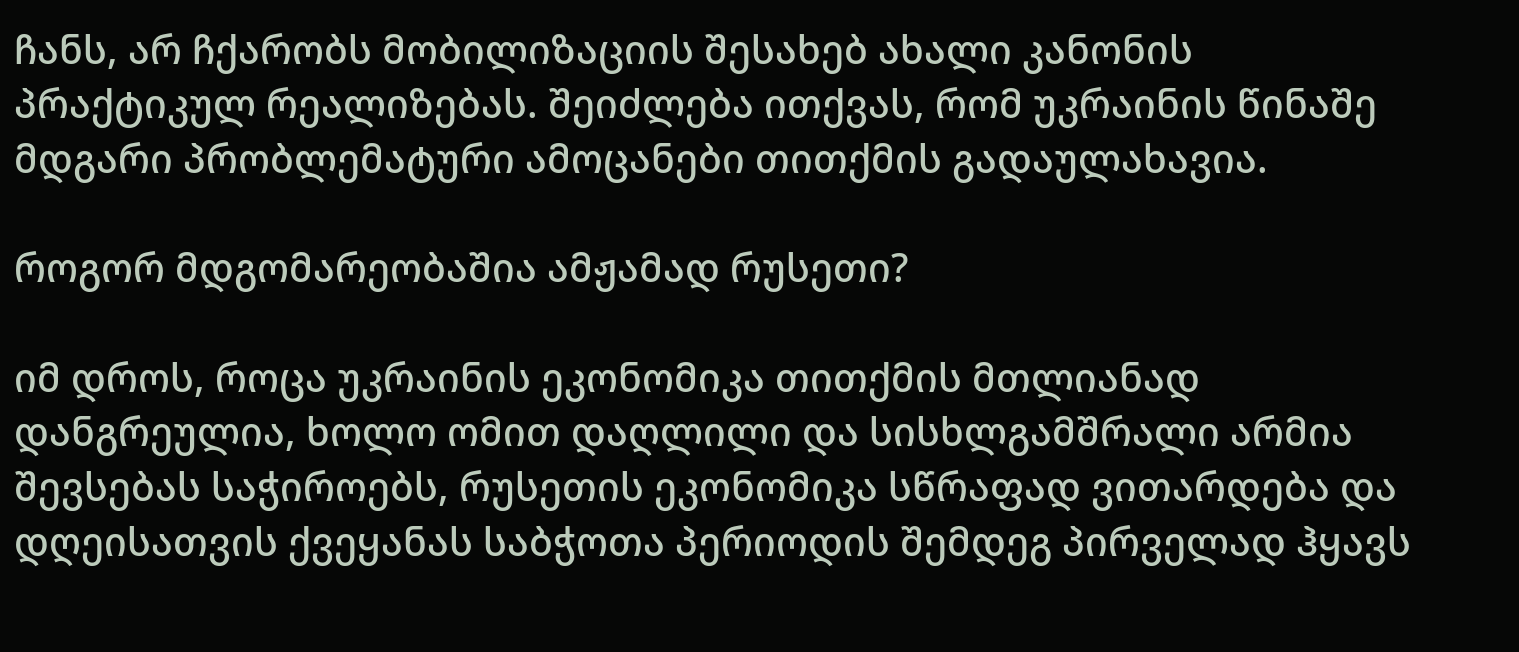ჩანს, არ ჩქარობს მობილიზაციის შესახებ ახალი კანონის პრაქტიკულ რეალიზებას. შეიძლება ითქვას, რომ უკრაინის წინაშე მდგარი პრობლემატური ამოცანები თითქმის გადაულახავია.

როგორ მდგომარეობაშია ამჟამად რუსეთი?

იმ დროს, როცა უკრაინის ეკონომიკა თითქმის მთლიანად დანგრეულია, ხოლო ომით დაღლილი და სისხლგამშრალი არმია შევსებას საჭიროებს, რუსეთის ეკონომიკა სწრაფად ვითარდება და დღეისათვის ქვეყანას საბჭოთა პერიოდის შემდეგ პირველად ჰყავს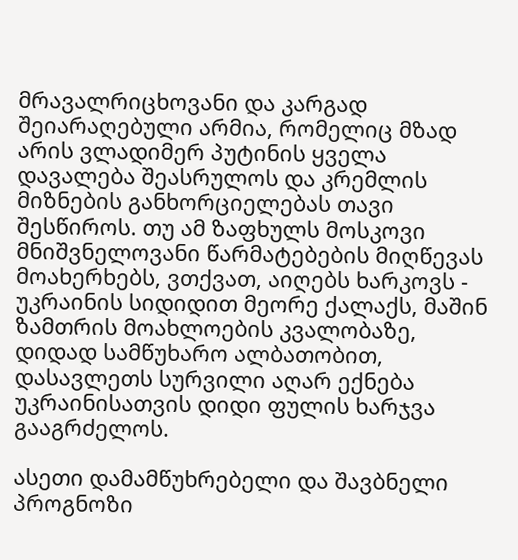მრავალრიცხოვანი და კარგად შეიარაღებული არმია, რომელიც მზად არის ვლადიმერ პუტინის ყველა დავალება შეასრულოს და კრემლის მიზნების განხორციელებას თავი შესწიროს. თუ ამ ზაფხულს მოსკოვი მნიშვნელოვანი წარმატებების მიღწევას მოახერხებს, ვთქვათ, აიღებს ხარკოვს - უკრაინის სიდიდით მეორე ქალაქს, მაშინ ზამთრის მოახლოების კვალობაზე, დიდად სამწუხარო ალბათობით, დასავლეთს სურვილი აღარ ექნება უკრაინისათვის დიდი ფულის ხარჯვა გააგრძელოს.

ასეთი დამამწუხრებელი და შავბნელი პროგნოზი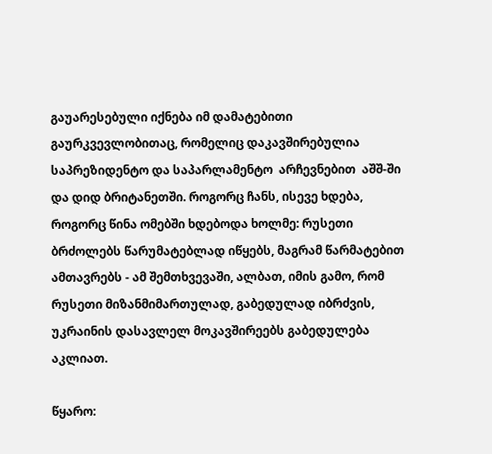გაუარესებული იქნება იმ დამატებითი გაურკვევლობითაც, რომელიც დაკავშირებულია საპრეზიდენტო და საპარლამენტო  არჩევნებით  აშშ-ში და დიდ ბრიტანეთში. როგორც ჩანს, ისევე ხდება, როგორც წინა ომებში ხდებოდა ხოლმე: რუსეთი ბრძოლებს წარუმატებლად იწყებს, მაგრამ წარმატებით ამთავრებს - ამ შემთხვევაში, ალბათ, იმის გამო, რომ რუსეთი მიზანმიმართულად, გაბედულად იბრძვის, უკრაინის დასავლელ მოკავშირეებს გაბედულება აკლიათ.

წყარო: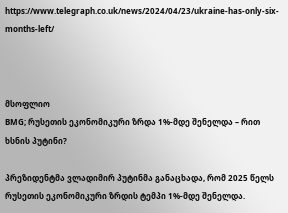https://www.telegraph.co.uk/news/2024/04/23/ukraine-has-only-six-months-left/



მსოფლიო
BMG; რუსეთის ეკონომიკური ზრდა 1%-მდე შენელდა – რით ხსნის პუტინი?

პრეზიდენტმა ვლადიმირ პუტინმა განაცხადა, რომ 2025 წელს რუსეთის ეკონომიკური ზრდის ტემპი 1%-მდე შენელდა.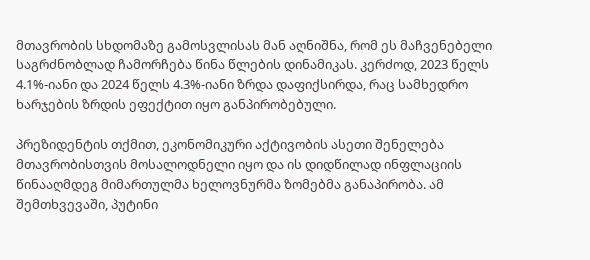მთავრობის სხდომაზე გამოსვლისას მან აღნიშნა, რომ ეს მაჩვენებელი საგრძნობლად ჩამორჩება წინა წლების დინამიკას. კერძოდ, 2023 წელს 4.1%-იანი და 2024 წელს 4.3%-იანი ზრდა დაფიქსირდა, რაც სამხედრო ხარჯების ზრდის ეფექტით იყო განპირობებული.

პრეზიდენტის თქმით, ეკონომიკური აქტივობის ასეთი შენელება მთავრობისთვის მოსალოდნელი იყო და ის დიდწილად ინფლაციის წინააღმდეგ მიმართულმა ხელოვნურმა ზომებმა განაპირობა. ამ შემთხვევაში, პუტინი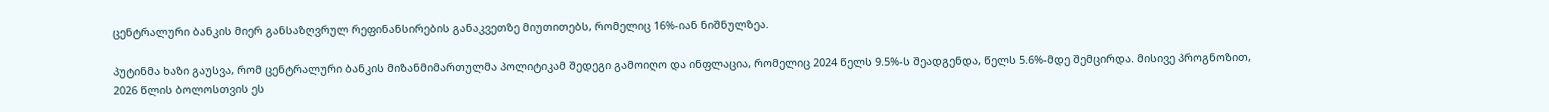ცენტრალური ბანკის მიერ განსაზღვრულ რეფინანსირების განაკვეთზე მიუთითებს, რომელიც 16%-იან ნიშნულზეა.

პუტინმა ხაზი გაუსვა, რომ ცენტრალური ბანკის მიზანმიმართულმა პოლიტიკამ შედეგი გამოიღო და ინფლაცია, რომელიც 2024 წელს 9.5%-ს შეადგენდა, წელს 5.6%-მდე შემცირდა. მისივე პროგნოზით, 2026 წლის ბოლოსთვის ეს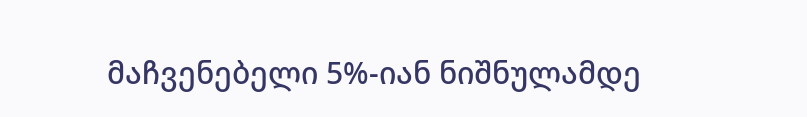მაჩვენებელი 5%-იან ნიშნულამდე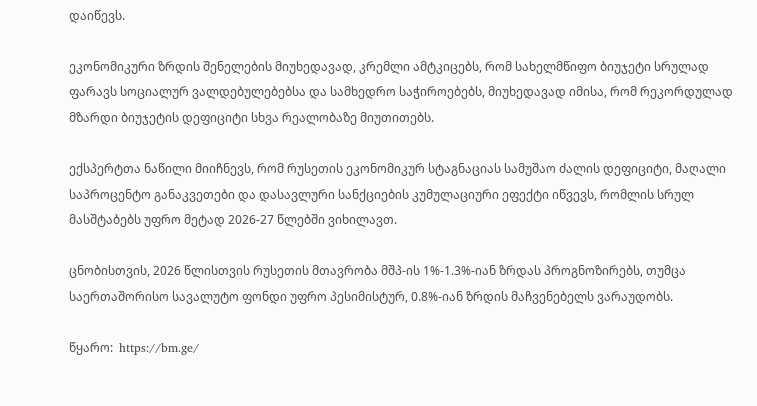დაიწევს.

ეკონომიკური ზრდის შენელების მიუხედავად, კრემლი ამტკიცებს, რომ სახელმწიფო ბიუჯეტი სრულად ფარავს სოციალურ ვალდებულებებსა და სამხედრო საჭიროებებს, მიუხედავად იმისა, რომ რეკორდულად მზარდი ბიუჯეტის დეფიციტი სხვა რეალობაზე მიუთითებს.

ექსპერტთა ნაწილი მიიჩნევს, რომ რუსეთის ეკონომიკურ სტაგნაციას სამუშაო ძალის დეფიციტი, მაღალი საპროცენტო განაკვეთები და დასავლური სანქციების კუმულაციური ეფექტი იწვევს, რომლის სრულ მასშტაბებს უფრო მეტად 2026-27 წლებში ვიხილავთ.

ცნობისთვის, 2026 წლისთვის რუსეთის მთავრობა მშპ-ის 1%-1.3%-იან ზრდას პროგნოზირებს, თუმცა საერთაშორისო სავალუტო ფონდი უფრო პესიმისტურ, 0.8%-იან ზრდის მაჩვენებელს ვარაუდობს.

წყარო:  https://bm.ge/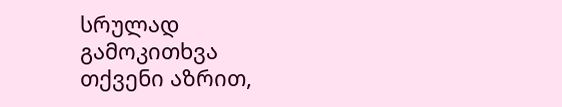სრულად
გამოკითხვა
თქვენი აზრით,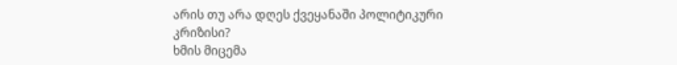არის თუ არა დღეს ქვეყანაში პოლიტიკური კრიზისი?
ხმის მიცემა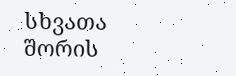სხვათა შორის